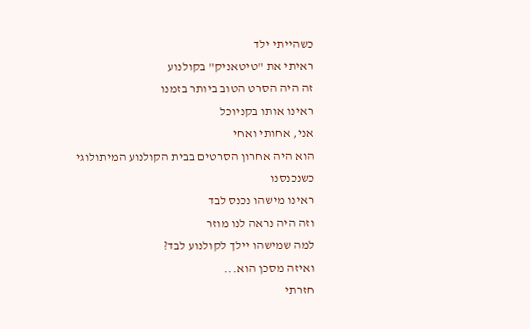כשהייתי ילד
ראיתי את "טיטאניק" בקולנוע
זה היה הסרט הטוב ביותר בזמנו
ראינו אותו בקניוכל
אני, אחותי ואחי
הוא היה אחרון הסרטים בבית הקולנוע המיתולוגי
כשנכנסנו
ראינו מישהו נכנס לבד
וזה היה נראה לנו מוזר
למה שמישהו יילך לקולנוע לבד?
ואיזה מסכן הוא...
חזרתי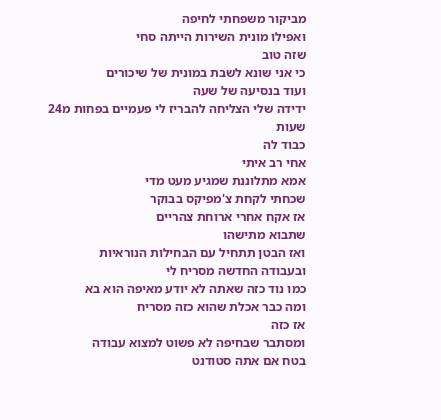מביקור משפחתי לחיפה
ואפילו מונית השירות הייתה סחי
שזה טוב
כי אני שונא לשבת במונית של שיכורים
ועוד בנסיעה של שעה
ידידה שלי הצליחה להבריז לי פעמיים בפחות מ24 שעות
כבוד לה
אחי רב איתי
אמא מתלוננת שמגיע מעט מדי
שכחתי לקחת צ'מפיקס בבוקר
אז אקח אחרי ארוחת צהריים
שתבוא מתישהו
ואז הבטן תתחיל עם הבחילות הנוראיות
ובעבודה החדשה מסריח לי
כמו נוד כזה שאתה לא יודע מאיפה הוא בא
ומה כבר אכלת שהוא כזה מסריח
אז כזה
ומסתבר שבחיפה לא פשוט למצוא עבודה
בטח אם אתה סטודנט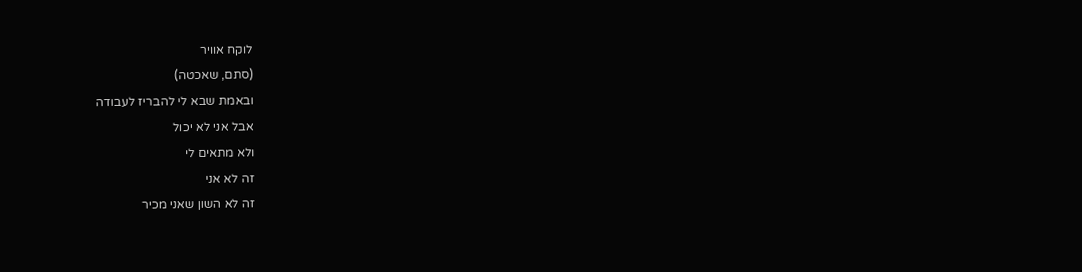לוקח אוויר
(סתם, שאכטה)
ובאמת שבא לי להבריז לעבודה
אבל אני לא יכול
ולא מתאים לי
זה לא אני
זה לא השון שאני מכיר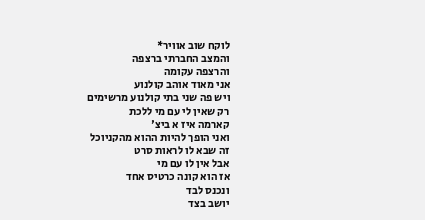לוקח שוב אוויר*
והמצב החברתי ברצפה
והרצפה עקומה
אני מאוד אוהב קולנוע
ויש פה שני בתי קולנוע מרשימים
רק שאין לי עם מי ללכת
קארמה איז א ביצ'
ואני הופך להיות ההוא מהקניוכל
זה שבא לו לראות סרט
אבל אין לו עם מי
אז הוא קונה כרטיס אחד
ונכנס לבד
יושב בצד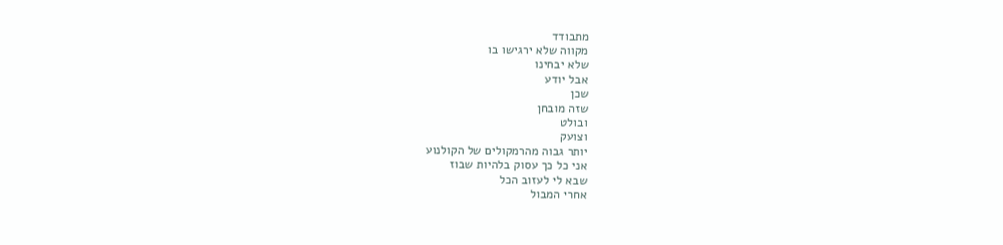מתבודד
מקווה שלא ירגישו בו
שלא יבחינו
אבל יודע
שכן
שזה מובחן
ובולט
וצועק
יותר גבוה מהרמקולים של הקולנוע
אני כל כך עסוק בלהיות שבוז
שבא לי לעזוב הכל
אחרי המבול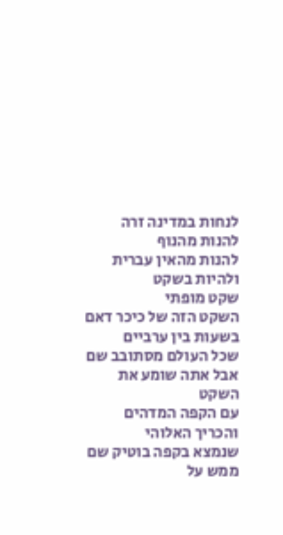לנחות במדינה זרה
להנות מהנוף
להנות מהאין עברית
ולהיות בשקט
שקט מופתי
השקט הזה של כיכר דאם בשעות בין ערביים
שכל העולם מסתובב שם
אבל אתה שומע את השקט
עם הקפה המדהים
והכריך האלוהי
שנמצא בקפה בוטיק שם ממש על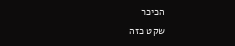הכיכר
שקט כזה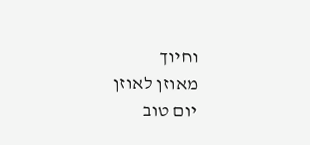וחיוך
מאוזן לאוזן
יום טוב